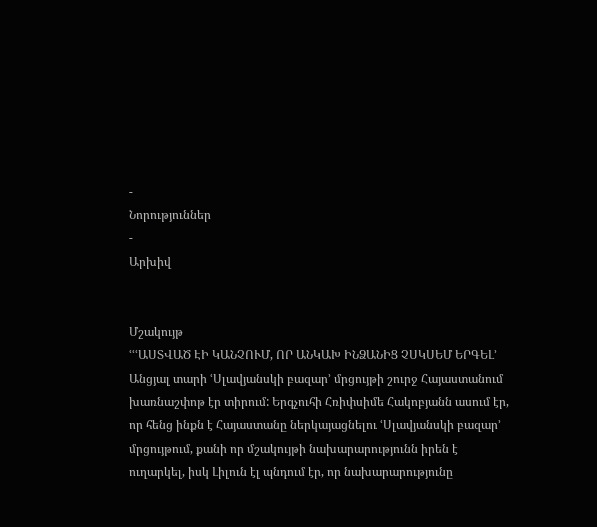-
Նորություններ
-
Արխիվ


Մշակույթ
ՙՙՙԱՍՏՎԱԾ ԷԻ ԿԱՆՉՈՒՄ, ՈՐ ԱՆԿԱԽ ԻՆՁԱՆԻՑ ՉՍԿՍԵՄ ԵՐԳԵԼ՚
Անցյալ տարի ՙՍլավյանսկի բազար՚ մրցույթի շուրջ Հայաստանում խառնաշփոթ էր տիրում: Երգչուհի Հռիփսիմե Հակոբյանն ասում էր, որ հենց ինքն է Հայաստանը ներկայացնելու ՙՍլավյանսկի բազար՚ մրցույթում, քանի որ մշակույթի նախարարությունն իրեն է ուղարկել, իսկ Լիլուն էլ պնդում էր, որ նախարարությունը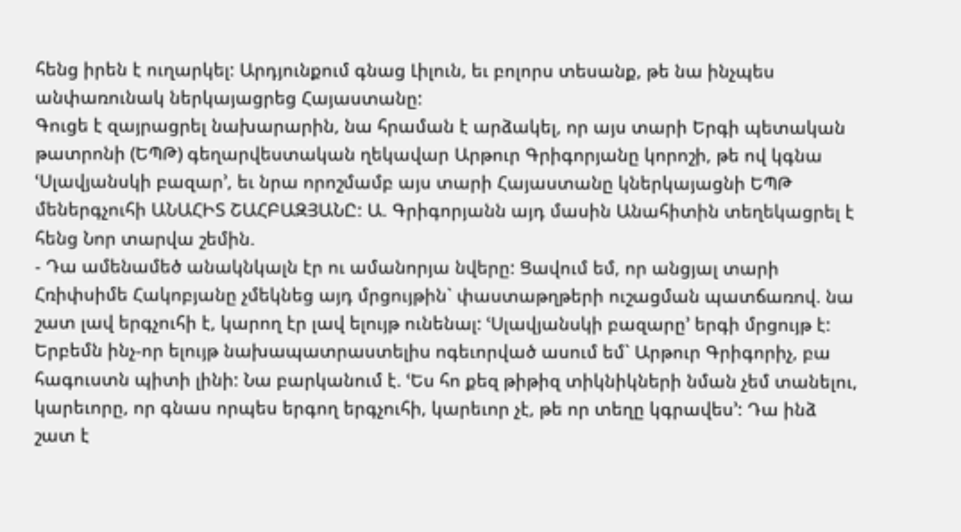հենց իրեն է ուղարկել: Արդյունքում գնաց Լիլուն, եւ բոլորս տեսանք, թե նա ինչպես անփառունակ ներկայացրեց Հայաստանը:
Գուցե է զայրացրել նախարարին, նա հրաման է արձակել, որ այս տարի Երգի պետական թատրոնի (ԵՊԹ) գեղարվեստական ղեկավար Արթուր Գրիգորյանը կորոշի, թե ով կգնա ՙՍլավյանսկի բազար՚, եւ նրա որոշմամբ այս տարի Հայաստանը կներկայացնի ԵՊԹ մեներգչուհի ԱՆԱՀԻՏ ՇԱՀԲԱԶՅԱՆԸ: Ա. Գրիգորյանն այդ մասին Անահիտին տեղեկացրել է հենց Նոր տարվա շեմին.
- Դա ամենամեծ անակնկալն էր ու ամանորյա նվերը: Ցավում եմ, որ անցյալ տարի Հռիփսիմե Հակոբյանը չմեկնեց այդ մրցույթին` փաստաթղթերի ուշացման պատճառով. նա շատ լավ երգչուհի է, կարող էր լավ ելույթ ունենալ: ՙՍլավյանսկի բազարը՚ երգի մրցույթ է: Երբեմն ինչ-որ ելույթ նախապատրաստելիս ոգեւորված ասում եմ` Արթուր Գրիգորիչ, բա հագուստն պիտի լինի: Նա բարկանում է. ՙԵս հո քեզ թիթիզ տիկնիկների նման չեմ տանելու, կարեւորը, որ գնաս որպես երգող երգչուհի, կարեւոր չէ, թե որ տեղը կգրավես՚: Դա ինձ շատ է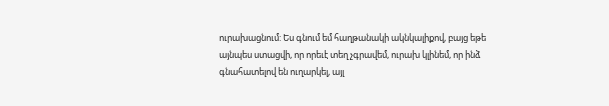ուրախացնում: Ես գնում եմ հաղթանակի ակնկալիքով, բայց եթե այնպես ստացվի, որ որեւէ տեղ չգրավեմ, ուրախ կլինեմ, որ ինձ գնահատելով են ուղարկել, այլ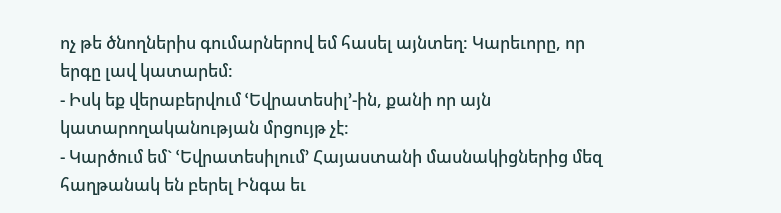ոչ թե ծնողներիս գումարներով եմ հասել այնտեղ: Կարեւորը, որ երգը լավ կատարեմ:
- Իսկ եք վերաբերվում ՙԵվրատեսիլ՚-ին, քանի որ այն կատարողականության մրցույթ չէ:
- Կարծում եմ` ՙԵվրատեսիլում՚ Հայաստանի մասնակիցներից մեզ հաղթանակ են բերել Ինգա եւ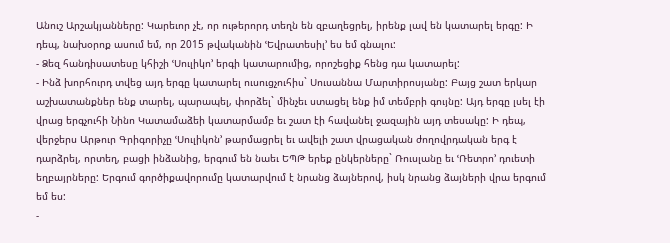Անուշ Արշակյանները: Կարեւոր չէ, որ ութերորդ տեղն են զբաղեցրել, իրենք լավ են կատարել երգը: Ի դեպ, նախօրոք ասում եմ, որ 2015 թվականին ՙԵվրատեսիլ՚ ես եմ գնալու:
- Ձեզ հանդիսատեսը կհիշի ՙՍուլիկո՚ երգի կատարումից, որոշեցիք հենց դա կատարել:
- Ինձ խորհուրդ տվեց այդ երգը կատարել ուսուցչուհիս` Սուսաննա Մարտիրոսյանը: Բայց շատ երկար աշխատանքներ ենք տարել, պարապել, փորձել` մինչեւ ստացել ենք իմ տեմբրի գույնը: Այդ երգը լսել էի վրաց երգչուհի Նինո Կատամաձեի կատարմամբ եւ շատ էի հավանել ջազային այդ տեսակը: Ի դեպ, վերջերս Արթուր Գրիգորիչը ՙՍուլիկոն՚ թարմացրել եւ ավելի շատ վրացական ժողովրդական երգ է դարձրել, որտեղ, բացի ինձանից, երգում են նաեւ ԵՊԹ երեք ընկերները` Ռուսլանը եւ ՙՌետրո՚ դուետի եղբայրները: Երգում գործիքավորումը կատարվում է նրանց ձայներով, իսկ նրանց ձայների վրա երգում եմ ես:
-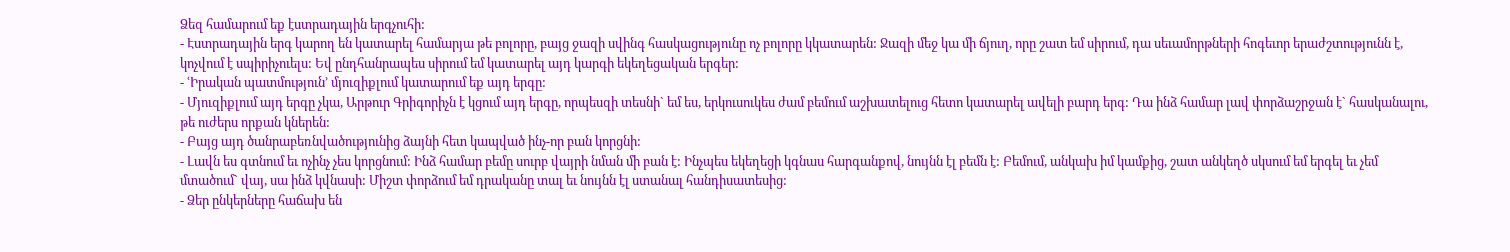Ձեզ համարում եք էստրադային երգչուհի:
- Էստրադային երգ կարող են կատարել համարյա թե բոլորը, բայց ջազի սվինգ հասկացությունը ոչ բոլորը կկատարեն: Ջազի մեջ կա մի ճյուղ, որը շատ եմ սիրում, դա սեւամորթների հոգեւոր երաժշտությունն է, կոչվում է սպիրիչուելս: Եվ ընդհանրապես սիրում եմ կատարել այդ կարգի եկեղեցական երգեր:
- ՙԻրական պատմություն՚ մյուզիքլում կատարում եք այդ երգը:
- Մյուզիքլում այդ երգը չկա, Արթուր Գրիգորիչն է կցում այդ երգը, որպեսզի տեսնի` եմ ես, երկուսուկես ժամ բեմում աշխատելուց հետո կատարել ավելի բարդ երգ: Դա ինձ համար լավ փորձաշրջան է` հասկանալու, թե ուժերս որքան կներեն:
- Բայց այդ ծանրաբեռնվածությունից ձայնի հետ կապված ինչ-որ բան կորցնի:
- Լավն ես գտնում եւ ոչինչ չես կորցնում: Ինձ համար բեմը սուրբ վայրի նման մի բան է: Ինչպես եկեղեցի կգնաս հարգանքով, նույնն էլ բեմն է: Բեմում, անկախ իմ կամքից, շատ անկեղծ սկսում եմ երգել եւ չեմ մտածում` վայ, սա ինձ կվնասի: Միշտ փորձում եմ դրականը տալ եւ նույնն էլ ստանալ հանդիսատեսից:
- Ձեր ընկերները հաճախ են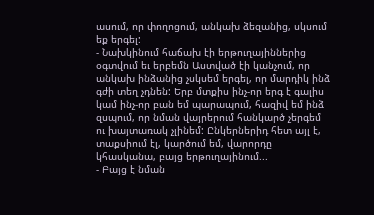ասում, որ փողոցում, անկախ ձեզանից, սկսում եք երգել:
- Նախկինում հաճախ էի երթուղայիններից օգտվում եւ երբեմն Աստված էի կանչում, որ անկախ ինձանից չսկսեմ երգել, որ մարդիկ ինձ գժի տեղ չդնեն: Երբ մտքիս ինչ-որ երգ է գալիս կամ ինչ-որ բան եմ պարապում, հազիվ եմ ինձ զսպում, որ նման վայրերում հանկարծ չերգեմ ու խայտառակ չլինեմ: Ընկերներիդ հետ այլ է, տաքսիում էլ, կարծում եմ, վարորդը կհասկանա, բայց երթուղայինում...
- Բայց է նման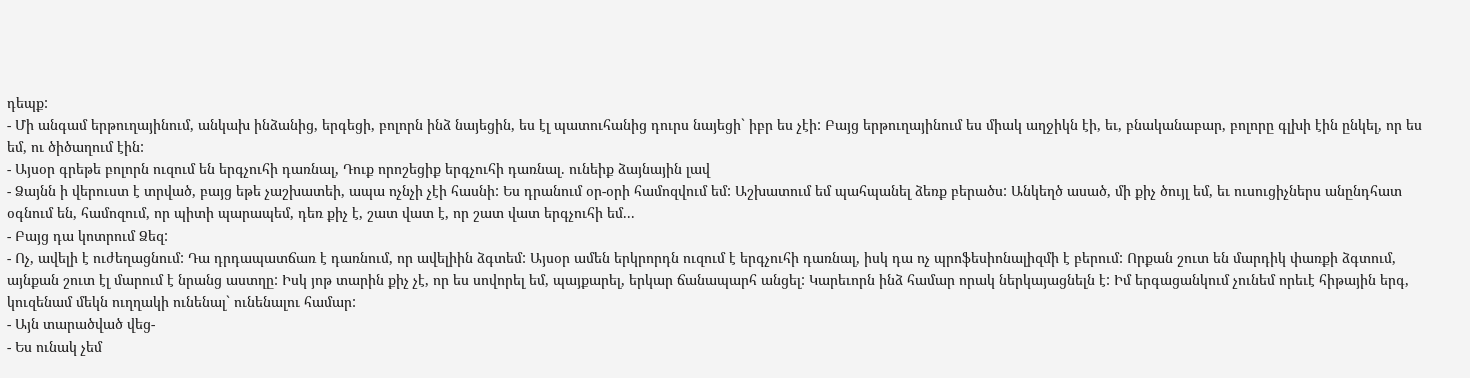դեպք:
- Մի անգամ երթուղայինում, անկախ ինձանից, երգեցի, բոլորն ինձ նայեցին, ես էլ պատուհանից դուրս նայեցի` իբր ես չէի: Բայց երթուղայինում ես միակ աղջիկն էի, եւ, բնականաբար, բոլորը գլխի էին ընկել, որ ես եմ, ու ծիծաղում էին:
- Այսօր գրեթե բոլորն ուզում են երգչուհի դառնալ, Դուք որոշեցիք երգչուհի դառնալ. ունեիք ձայնային լավ
- Ձայնն ի վերուստ է տրված, բայց եթե չաշխատեի, ապա ոչնչի չէի հասնի: Ես դրանում օր-օրի համոզվում եմ: Աշխատում եմ պահպանել ձեռք բերածս: Անկեղծ ասած, մի քիչ ծույլ եմ, եւ ուսուցիչներս անընդհատ օգնում են, համոզում, որ պիտի պարապեմ, դեռ քիչ է, շատ վատ է, որ շատ վատ երգչուհի եմ...
- Բայց դա կոտրում Ձեզ:
- Ոչ, ավելի է ուժեղացնում: Դա դրդապատճառ է դառնում, որ ավելիին ձգտեմ: Այսօր ամեն երկրորդն ուզում է երգչուհի դառնալ, իսկ դա ոչ պրոֆեսիոնալիզմի է բերում: Որքան շուտ են մարդիկ փառքի ձգտում, այնքան շուտ էլ մարում է նրանց աստղը: Իսկ յոթ տարին քիչ չէ, որ ես սովորել եմ, պայքարել, երկար ճանապարհ անցել: Կարեւորն ինձ համար որակ ներկայացնելն է: Իմ երգացանկում չունեմ որեւէ հիթային երգ, կուզենամ մեկն ուղղակի ունենալ` ունենալու համար:
- Այն տարածված վեց-
- Ես ունակ չեմ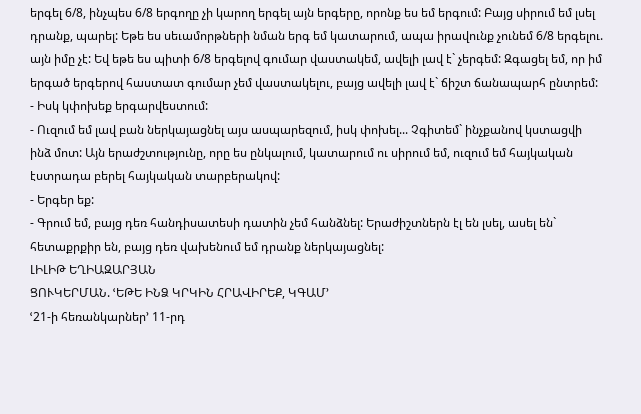երգել 6/8, ինչպես 6/8 երգողը չի կարող երգել այն երգերը, որոնք ես եմ երգում: Բայց սիրում եմ լսել դրանք, պարել: Եթե ես սեւամորթների նման երգ եմ կատարում, ապա իրավունք չունեմ 6/8 երգելու. այն իմը չէ: Եվ եթե ես պիտի 6/8 երգելով գումար վաստակեմ, ավելի լավ է` չերգեմ: Զգացել եմ, որ իմ երգած երգերով հաստատ գումար չեմ վաստակելու, բայց ավելի լավ է` ճիշտ ճանապարհ ընտրեմ:
- Իսկ կփոխեք երգարվեստում:
- Ուզում եմ լավ բան ներկայացնել այս ասպարեզում, իսկ փոխել... Չգիտեմ` ինչքանով կստացվի ինձ մոտ: Այն երաժշտությունը, որը ես ընկալում, կատարում ու սիրում եմ, ուզում եմ հայկական էստրադա բերել հայկական տարբերակով:
- Երգեր եք:
- Գրում եմ, բայց դեռ հանդիսատեսի դատին չեմ հանձնել: Երաժիշտներն էլ են լսել, ասել են` հետաքրքիր են, բայց դեռ վախենում եմ դրանք ներկայացնել:
ԼԻԼԻԹ ԵՂԻԱԶԱՐՅԱՆ
ՑՈՒԿԵՐՄԱՆ. ՙԵԹԵ ԻՆՁ ԿՐԿԻՆ ՀՐԱՎԻՐԵՔ, ԿԳԱՄ՚
ՙ21-ի հեռանկարներ՚ 11-րդ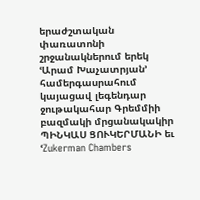երաժշտական փառատոնի շրջանակներում երեկ ՙԱրամ Խաչատրյան՚ համերգասրահում կայացավ լեգենդար ջութակահար Գրեմմիի բազմակի մրցանակակիր ՊԻՆԿԱՍ ՑՈՒԿԵՐՄԱՆԻ եւ ՙZukerman Chambers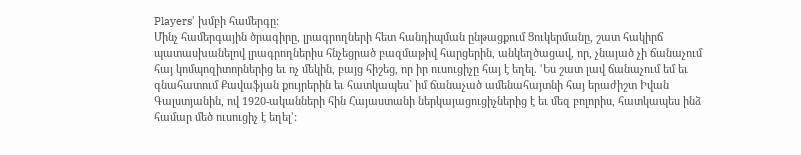Players՚ խմբի համերգը:
Մինչ համերգային ծրագիրը, լրագրողների հետ հանդիպման ընթացքում Ցուկերմանը, շատ հակիրճ պատասխանելով լրագրողներիս հնչեցրած բազմաթիվ հարցերին, անկեղծացավ, որ, չնայած չի ճանաչում հայ կոմպոզիտորներից եւ ոչ մեկին, բայց հիշեց, որ իր ուսուցիչը հայ է եղել. ՙԵս շատ լավ ճանաչում եմ եւ գնահատում Քավաֆյան քույրերին եւ հատկապես` իմ ճանաչած ամենահայտնի հայ երաժիշտ Իվան Գալստյանին, ով 1920-ականների հին Հայաստանի ներկայացուցիչներից է եւ մեզ բոլորիս, հատկապես ինձ համար մեծ ուսուցիչ է եղել՚: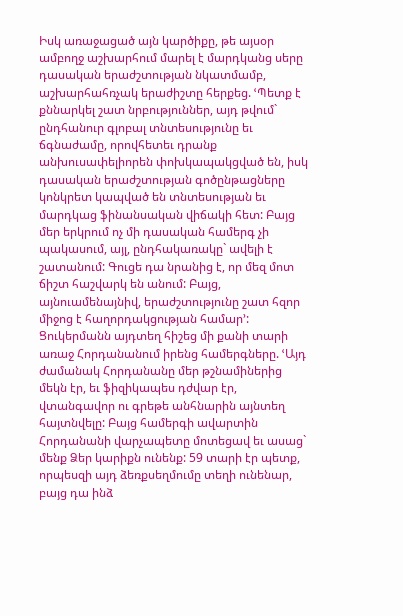Իսկ առաջացած այն կարծիքը, թե այսօր ամբողջ աշխարհում մարել է մարդկանց սերը դասական երաժշտության նկատմամբ, աշխարհահռչակ երաժիշտը հերքեց. ՙՊետք է քննարկել շատ նրբություններ, այդ թվում` ընդհանուր գլոբալ տնտեսությունը եւ ճգնաժամը, որովհետեւ դրանք անխուսափելիորեն փոխկապակցված են, իսկ դասական երաժշտության գոծընթացները կոնկրետ կապված են տնտեսության եւ մարդկաց ֆինանսական վիճակի հետ: Բայց մեր երկրում ոչ մի դասական համերգ չի պակասում, այլ, ընդհակառակը` ավելի է շատանում: Գուցե դա նրանից է, որ մեզ մոտ ճիշտ հաշվարկ են անում: Բայց, այնուամենայնիվ, երաժշտությունը շատ հզոր միջոց է հաղորդակցության համար՚:
Ցուկերմանն այդտեղ հիշեց մի քանի տարի առաջ Հորդանանում իրենց համերգները. ՙԱյդ ժամանակ Հորդանանը մեր թշնամիներից մեկն էր, եւ ֆիզիկապես դժվար էր, վտանգավոր ու գրեթե անհնարին այնտեղ հայտնվելը: Բայց համերգի ավարտին Հորդանանի վարչապետը մոտեցավ եւ ասաց` մենք Ձեր կարիքն ունենք: 59 տարի էր պետք, որպեսզի այդ ձեռքսեղմումը տեղի ունենար, բայց դա ինձ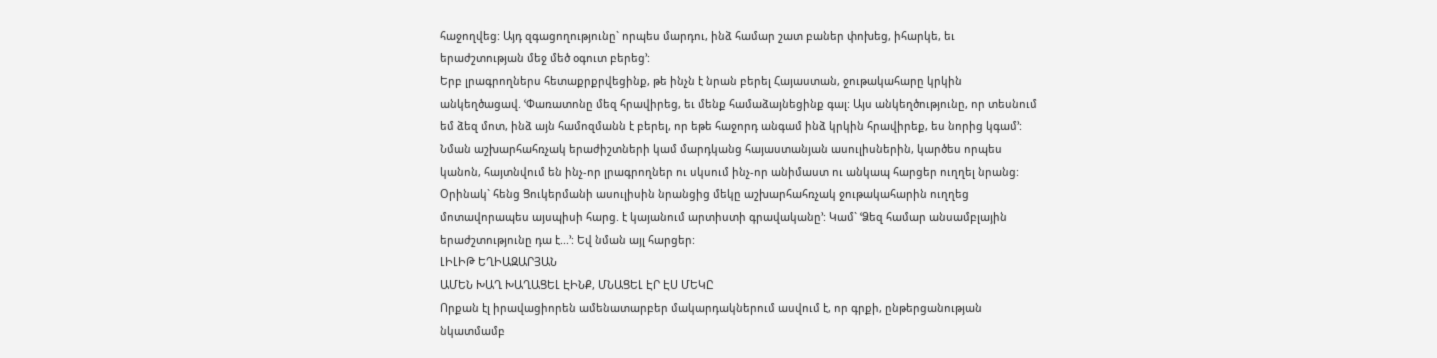հաջողվեց: Այդ զգացողությունը` որպես մարդու, ինձ համար շատ բաներ փոխեց, իհարկե, եւ երաժշտության մեջ մեծ օգուտ բերեց՚:
Երբ լրագրողներս հետաքրքրվեցինք, թե ինչն է նրան բերել Հայաստան, ջութակահարը կրկին անկեղծացավ. ՙՓառատոնը մեզ հրավիրեց, եւ մենք համաձայնեցինք գալ: Այս անկեղծությունը, որ տեսնում եմ ձեզ մոտ, ինձ այն համոզմանն է բերել, որ եթե հաջորդ անգամ ինձ կրկին հրավիրեք, ես նորից կգամ՚:
Նման աշխարհահռչակ երաժիշտների կամ մարդկանց հայաստանյան ասուլիսներին, կարծես որպես կանոն, հայտնվում են ինչ-որ լրագրողներ ու սկսում ինչ-որ անիմաստ ու անկապ հարցեր ուղղել նրանց: Օրինակ` հենց Ցուկերմանի ասուլիսին նրանցից մեկը աշխարհահռչակ ջութակահարին ուղղեց մոտավորապես այսպիսի հարց. է կայանում արտիստի գրավականը՚: Կամ` ՙՁեզ համար անսամբլային երաժշտությունը դա է...՚: Եվ նման այլ հարցեր:
ԼԻԼԻԹ ԵՂԻԱԶԱՐՅԱՆ
ԱՄԵՆ ԽԱՂ ԽԱՂԱՑԵԼ ԷԻՆՔ, ՄՆԱՑԵԼ ԷՐ ԷՍ ՄԵԿԸ
Որքան էլ իրավացիորեն ամենատարբեր մակարդակներում ասվում է, որ գրքի, ընթերցանության նկատմամբ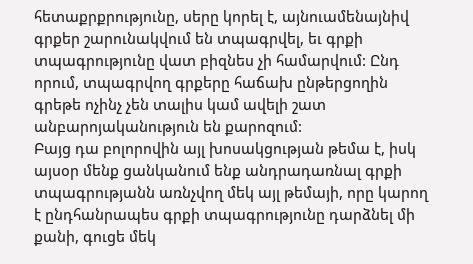հետաքրքրությունը, սերը կորել է, այնուամենայնիվ գրքեր շարունակվում են տպագրվել, եւ գրքի տպագրությունը վատ բիզնես չի համարվում: Ընդ որում, տպագրվող գրքերը հաճախ ընթերցողին գրեթե ոչինչ չեն տալիս կամ ավելի շատ անբարոյականություն են քարոզում:
Բայց դա բոլորովին այլ խոսակցության թեմա է, իսկ այսօր մենք ցանկանում ենք անդրադառնալ գրքի տպագրությանն առնչվող մեկ այլ թեմայի, որը կարող է ընդհանրապես գրքի տպագրությունը դարձնել մի քանի, գուցե մեկ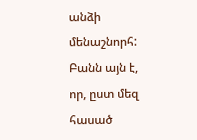անձի մենաշնորհ: Բանն այն է, որ, ըստ մեզ հասած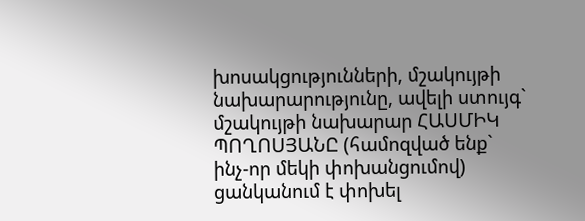խոսակցությունների, մշակույթի նախարարությունը, ավելի ստույգ` մշակույթի նախարար ՀԱՍՄԻԿ ՊՈՂՈՍՅԱՆԸ (համոզված ենք` ինչ-որ մեկի փոխանցումով) ցանկանում է փոխել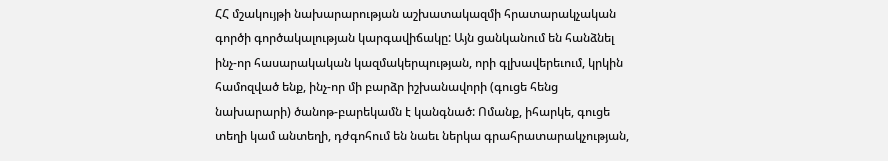ՀՀ մշակույթի նախարարության աշխատակազմի հրատարակչական գործի գործակալության կարգավիճակը: Այն ցանկանում են հանձնել ինչ-որ հասարակական կազմակերպության, որի գլխավերեւում, կրկին համոզված ենք, ինչ-որ մի բարձր իշխանավորի (գուցե հենց նախարարի) ծանոթ-բարեկամն է կանգնած: Ոմանք, իհարկե, գուցե տեղի կամ անտեղի, դժգոհում են նաեւ ներկա գրահրատարակչության,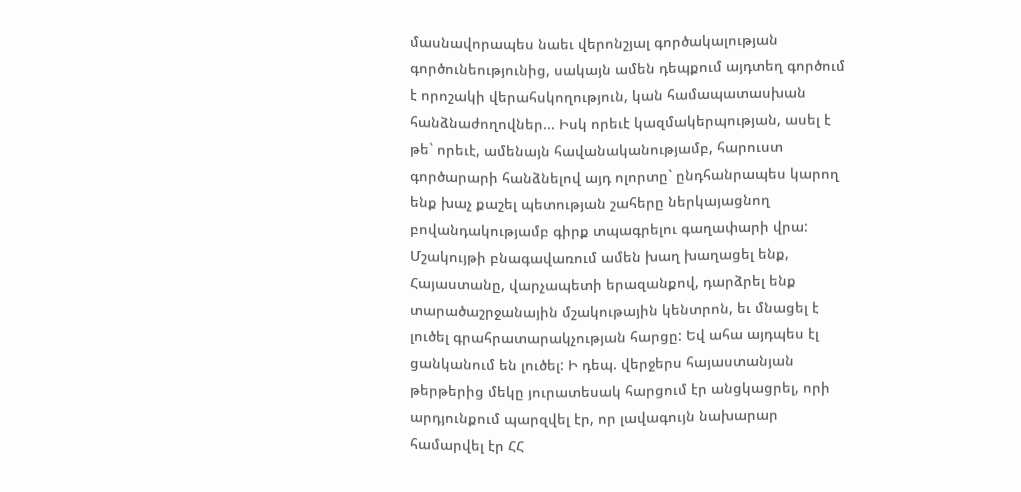մասնավորապես նաեւ վերոնշյալ գործակալության գործունեությունից, սակայն ամեն դեպքում այդտեղ գործում է որոշակի վերահսկողություն, կան համապատասխան հանձնաժողովներ... Իսկ որեւէ կազմակերպության, ասել է թե` որեւէ, ամենայն հավանականությամբ, հարուստ գործարարի հանձնելով այդ ոլորտը` ընդհանրապես կարող ենք խաչ քաշել պետության շահերը ներկայացնող բովանդակությամբ գիրք տպագրելու գաղափարի վրա:
Մշակույթի բնագավառում ամեն խաղ խաղացել ենք, Հայաստանը, վարչապետի երազանքով, դարձրել ենք տարածաշրջանային մշակութային կենտրոն, եւ մնացել է լուծել գրահրատարակչության հարցը: Եվ ահա այդպես էլ ցանկանում են լուծել: Ի դեպ. վերջերս հայաստանյան թերթերից մեկը յուրատեսակ հարցում էր անցկացրել, որի արդյունքում պարզվել էր, որ լավագույն նախարար համարվել էր ՀՀ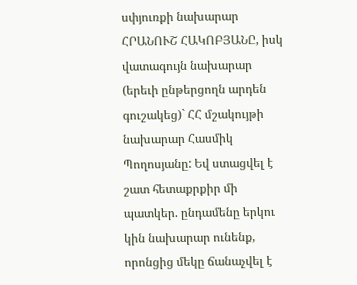սփյուռքի նախարար ՀՐԱՆՈՒՇ ՀԱԿՈԲՅԱՆԸ, իսկ վատագույն նախարար (երեւի ընթերցողն արդեն գուշակեց)` ՀՀ մշակույթի նախարար Հասմիկ Պողոսյանը: Եվ ստացվել է շատ հետաքրքիր մի պատկեր. ընդամենը երկու կին նախարար ունենք, որոնցից մեկը ճանաչվել է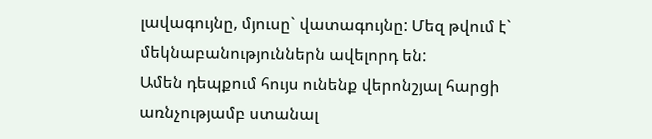լավագույնը, մյուսը` վատագույնը: Մեզ թվում է` մեկնաբանություններն ավելորդ են:
Ամեն դեպքում հույս ունենք վերոնշյալ հարցի առնչությամբ ստանալ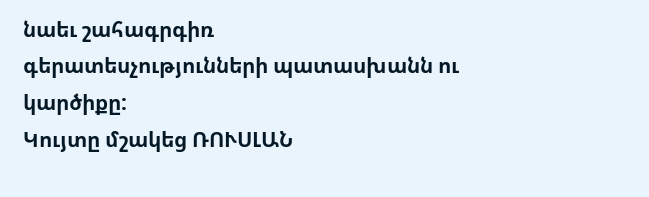նաեւ շահագրգիռ գերատեսչությունների պատասխանն ու կարծիքը:
Կույտը մշակեց ՌՈՒՍԼԱՆ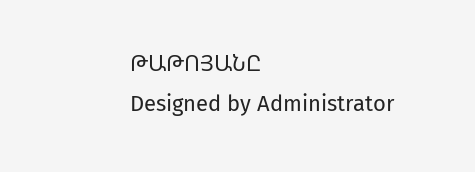ԹԱԹՈՅԱՆԸ
Designed by Administrator